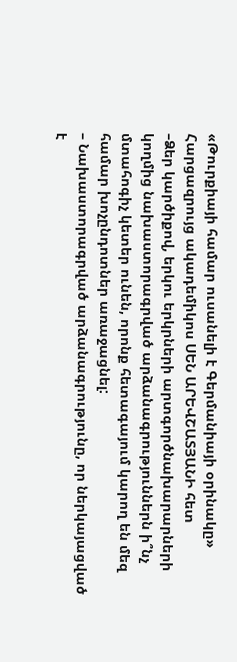«Թուրքիայի համար ուսանելի է Գերմանիայի օրինակը»
Հարցազրույց ակադեմիկոս ՍԵՆ ԱՐԵՎՇԱՏՅԱՆԻ հետ
–Ձեր կարծիքով, երկու երկրների արտգործնախարարների կողմից նախաստորագրված արձանագրություններն ի՞նչ մտահոգիչ կետեր ունեն, որոնք հետագայում կարող են մեզ համար խոչընդոտներ առաջացնել:
– Նախաստորագրված արձանագրությունը, որ ներկայացված է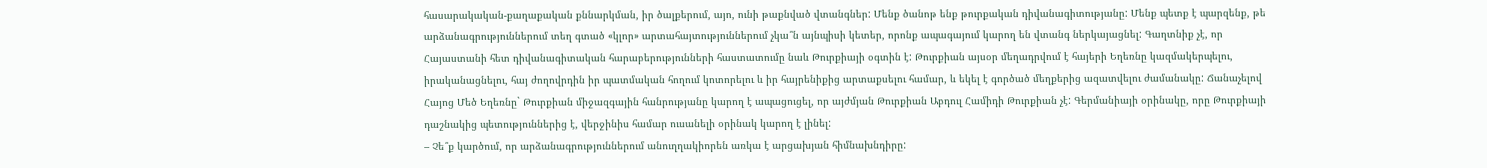հասարակական-քաղաքական քննարկման, իր ծալքերում, այո, ունի թաքնված վտանգներ: Մենք ծանոթ ենք թուրքական դիվանագիտությանը: Մենք պետք է պարզենք, թե արձանագրություններում տեղ գտած «կլոր» արտահայտություններում չկա՞ն այնպիսի կետեր, որոնք ապագայում կարող են վտանգ ներկայացնել: Գաղտնիք չէ, որ Հայաստանի հետ դիվանագիտական հարաբերությունների հաստատումը նաև Թուրքիայի օգտին է: Թուրքիան այսօր մեղադրվում է հայերի Եղեռնը կազմակերպելու, իրականացնելու, հայ ժողովրդին իր պատմական հողում կոտորելու և իր հայրենիքից արտաքսելու համար, և եկել է գործած մեղքերից ազատվելու ժամանակը: Ճանաչելով Հայոց Մեծ Եղեռնը` Թուրքիան միջազգային հանրությանը կարող է ապացուցել, որ այժմյան Թուրքիան Աբդուլ Համիդի Թուրքիան չէ: Գերմանիայի օրինակը, որը Թուրքիայի դաշնակից պետություններից է, վերջինիս համար ուսանելի օրինակ կարող է լինել:
– Չե՞ք կարծում, որ արձանագրություններում անուղղակիորեն առկա է արցախյան հիմնախնդիրը: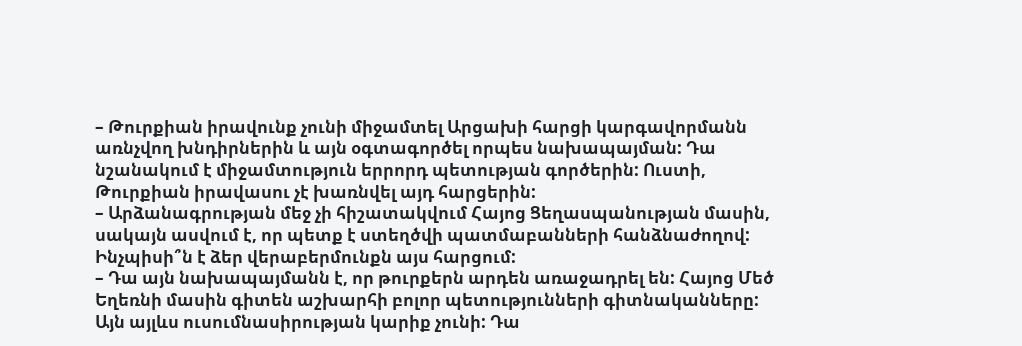– Թուրքիան իրավունք չունի միջամտել Արցախի հարցի կարգավորմանն առնչվող խնդիրներին և այն օգտագործել որպես նախապայման: Դա նշանակում է միջամտություն երրորդ պետության գործերին: Ուստի, Թուրքիան իրավասու չէ խառնվել այդ հարցերին:
– Արձանագրության մեջ չի հիշատակվում Հայոց Ցեղասպանության մասին, սակայն ասվում է, որ պետք է ստեղծվի պատմաբանների հանձնաժողով: Ինչպիսի՞ն է ձեր վերաբերմունքն այս հարցում:
– Դա այն նախապայմանն է, որ թուրքերն արդեն առաջադրել են: Հայոց Մեծ Եղեռնի մասին գիտեն աշխարհի բոլոր պետությունների գիտնականները: Այն այլևս ուսումնասիրության կարիք չունի: Դա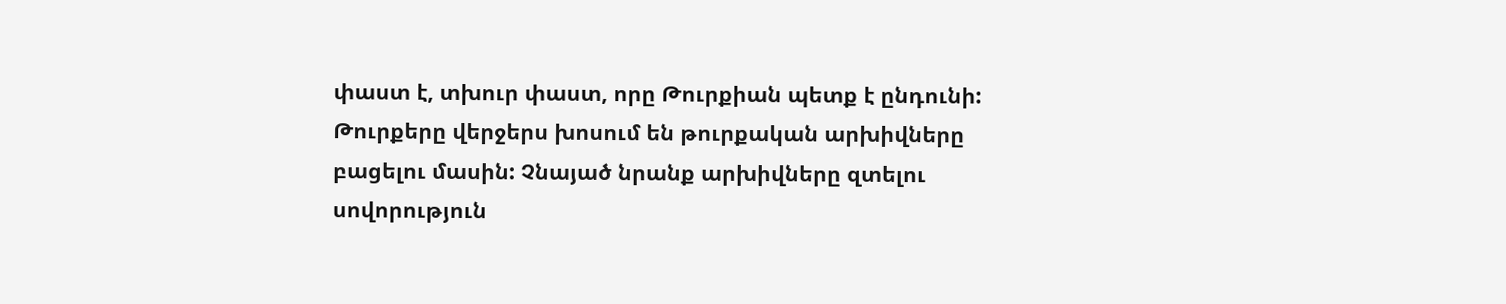փաստ է, տխուր փաստ, որը Թուրքիան պետք է ընդունի: Թուրքերը վերջերս խոսում են թուրքական արխիվները բացելու մասին: Չնայած նրանք արխիվները զտելու սովորություն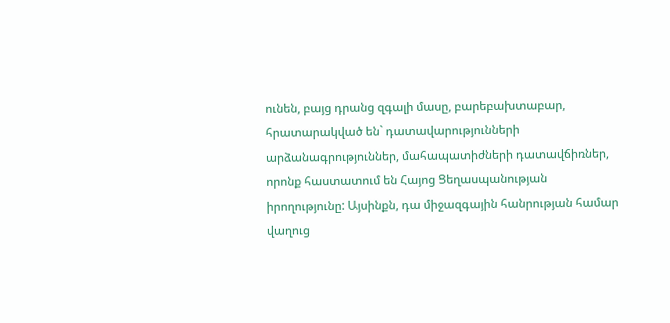ունեն, բայց դրանց զգալի մասը, բարեբախտաբար, հրատարակված են` դատավարությունների արձանագրություններ, մահապատիժների դատավճիռներ, որոնք հաստատում են Հայոց Ցեղասպանության իրողությունը: Այսինքն, դա միջազգային հանրության համար վաղուց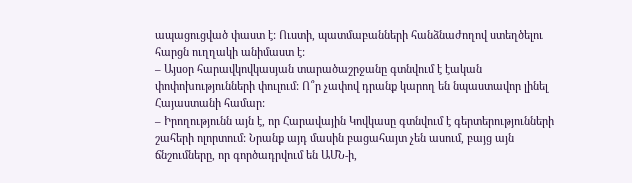ապացուցված փաստ է: Ուստի, պատմաբանների հանձնաժողով ստեղծելու հարցն ուղղակի անիմաստ է:
– Այսօր հարավկովկասյան տարածաշրջանը գտնվում է էական փոփոխությունների փուլում: Ո՞ր չափով դրանք կարող են նպաստավոր լինել Հայաստանի համար:
– Իրողությունն այն է, որ Հարավային Կովկասը գտնվում է գերտերությունների շահերի ոլորտում: Նրանք այդ մասին բացահայտ չեն ասում, բայց այն ճնշումները, որ գործադրվում են ԱՄՆ-ի,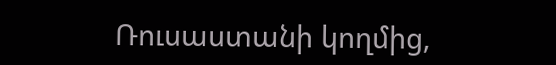Ռուսաստանի կողմից,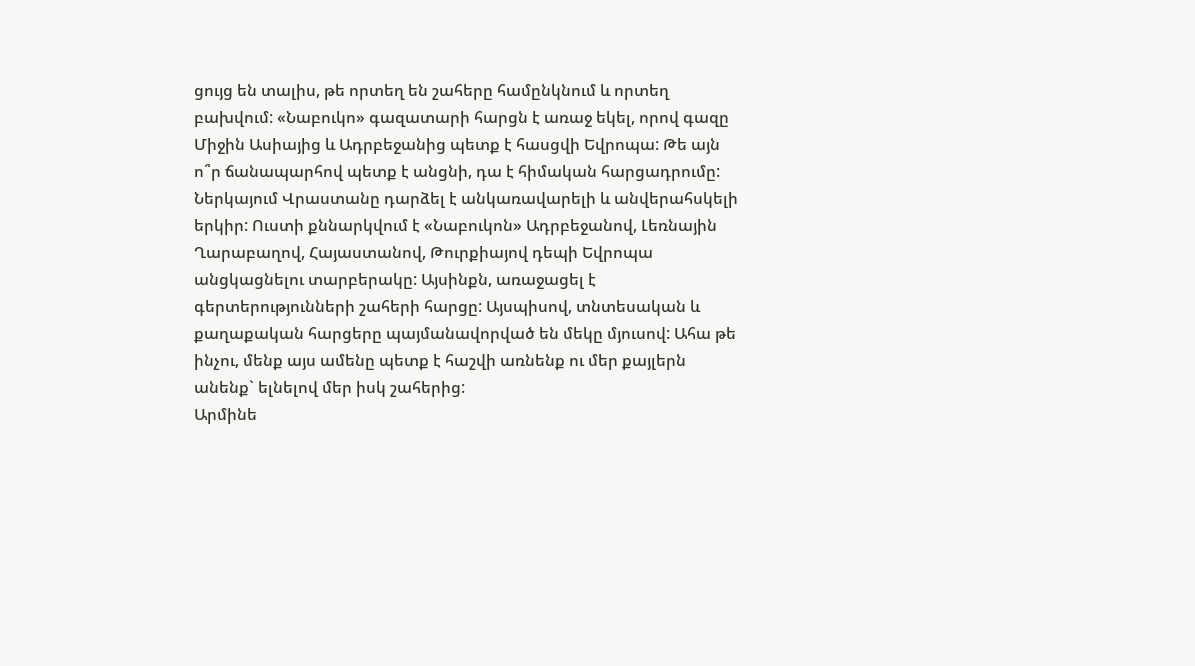ցույց են տալիս, թե որտեղ են շահերը համընկնում և որտեղ բախվում: «Նաբուկո» գազատարի հարցն է առաջ եկել, որով գազը Միջին Ասիայից և Ադրբեջանից պետք է հասցվի Եվրոպա: Թե այն ո՞ր ճանապարհով պետք է անցնի, դա է հիմական հարցադրումը: Ներկայում Վրաստանը դարձել է անկառավարելի և անվերահսկելի երկիր: Ուստի քննարկվում է «Նաբուկոն» Ադրբեջանով, Լեռնային Ղարաբաղով, Հայաստանով, Թուրքիայով դեպի Եվրոպա անցկացնելու տարբերակը: Այսինքն, առաջացել է գերտերությունների շահերի հարցը: Այսպիսով, տնտեսական և քաղաքական հարցերը պայմանավորված են մեկը մյուսով: Ահա թե ինչու, մենք այս ամենը պետք է հաշվի առնենք ու մեր քայլերն անենք` ելնելով մեր իսկ շահերից:
Արմինե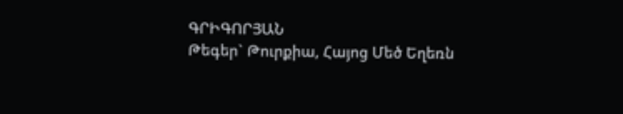ԳՐԻԳՈՐՅԱՆ
Թեգեր` Թուրքիա, Հայոց Մեծ Եղեռն